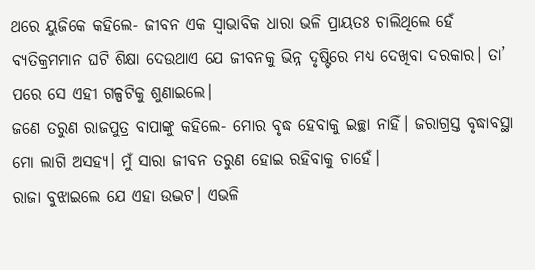ଥରେ ୟୁଜିକେ କହିଲେ- ଜୀବନ ଏକ ସ୍ବାଭାବିକ ଧାରା ଭଳି ପ୍ରାୟତଃ ଚାଲିଥିଲେ ହେଁ ବ୍ୟତିକ୍ରମମାନ ଘଟି ଶିକ୍ଷା ଦେଉଥାଏ ଯେ ଜୀବନକୁ ଭିନ୍ନ ଦୃଷ୍ଟିରେ ମଧ୍ୟ ଦେଖିବା ଦରକାର। ତା’ ପରେ ସେ ଏହୀ ଗଳ୍ପଟିକୁ ଶୁଣାଇଲେ।
ଜଣେ ତରୁଣ ରାଜପୁତ୍ର ବାପାଙ୍କୁ କହିଲେ- ମୋର ବୃଦ୍ଧ ହେବାକୁ ଇଚ୍ଛା ନାହିଁ। ଜରାଗ୍ରସ୍ତ ବୃଦ୍ଧାବସ୍ଥା ମୋ ଲାଗି ଅସହ୍ୟ। ମୁଁ ସାରା ଜୀବନ ତରୁଣ ହୋଇ ରହିବାକୁ ଚାହେଁ।
ରାଜା ବୁଝାଇଲେ ଯେ ଏହା ଉଦ୍ଭଟ। ଏଭଳି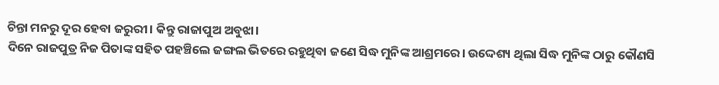ଚିନ୍ତା ମନରୁ ଦୂର ହେବା ଜରୁରୀ। କିନ୍ତୁ ରାଜାପୁଅ ଅବୁଝା।
ଦିନେ ରାଜପୁତ୍ର ନିଜ ପିତାଙ୍କ ସହିତ ପହଞ୍ଚିଲେ ଜଙ୍ଗଲ ଭିତରେ ରହୁଥିବା ଜଣେ ସିଦ୍ଧ ମୁନିଙ୍କ ଆଶ୍ରମରେ। ଉଦ୍ଦେଶ୍ୟ ଥିଲା ସିଦ୍ଧ ମୁନିଙ୍କ ଠାରୁ କୌଣସି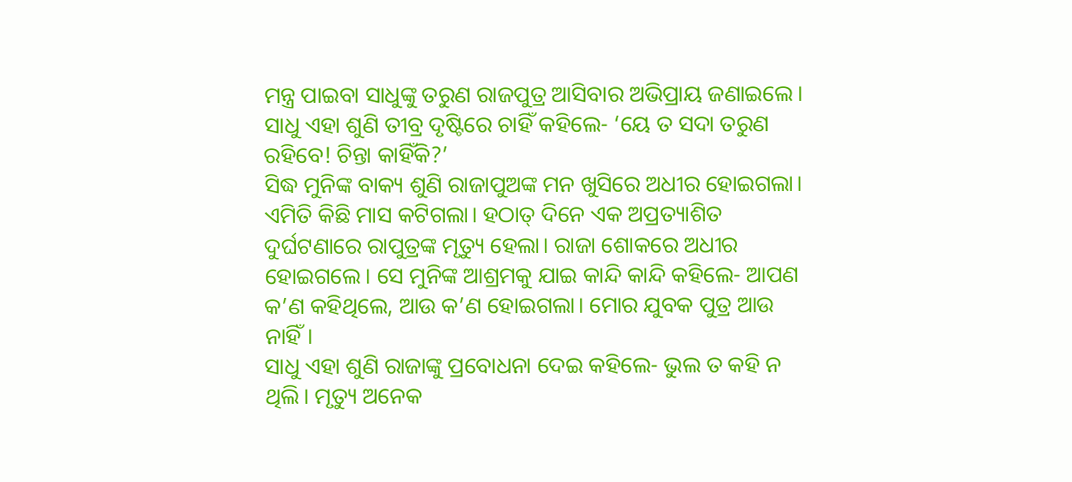ମନ୍ତ୍ର ପାଇବା ସାଧୁଙ୍କୁ ତରୁଣ ରାଜପୁତ୍ର ଆସିବାର ଅଭିପ୍ରାୟ ଜଣାଇଲେ।
ସାଧୁ ଏହା ଶୁଣି ତୀବ୍ର ଦୃଷ୍ଟିରେ ଚାହିଁ କହିଲେ- ‘ୟେ ତ ସଦା ତରୁଣ ରହିବେ! ଚିନ୍ତା କାହିଁକି?’
ସିଦ୍ଧ ମୁନିଙ୍କ ବାକ୍ୟ ଶୁଣି ରାଜାପୁଅଙ୍କ ମନ ଖୁସିରେ ଅଧୀର ହୋଇଗଲା।
ଏମିତି କିଛି ମାସ କଟିଗଲା। ହଠାତ୍ ଦିନେ ଏକ ଅପ୍ରତ୍ୟାଶିତ ଦୁର୍ଘଟଣାରେ ରାପୁତ୍ରଙ୍କ ମୃତ୍ୟୁ ହେଲା। ରାଜା ଶୋକରେ ଅଧୀର ହୋଇଗଲେ। ସେ ମୁନିଙ୍କ ଆଶ୍ରମକୁ ଯାଇ କାନ୍ଦି କାନ୍ଦି କହିଲେ- ଆପଣ କ’ଣ କହିଥିଲେ, ଆଉ କ’ଣ ହୋଇଗଲା। ମୋର ଯୁବକ ପୁତ୍ର ଆଉ ନାହିଁ।
ସାଧୁ ଏହା ଶୁଣି ରାଜାଙ୍କୁ ପ୍ରବୋଧନା ଦେଇ କହିଲେ- ଭୁଲ ତ କହି ନ ଥିଲି। ମୃତ୍ୟୁ ଅନେକ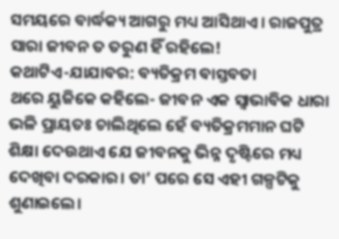ସମୟରେ ବାର୍ଦ୍ଧକ୍ୟ ଆଗରୁ ମଧ୍ୟ ଆସିଥାଏ। ରାଜପୁତ୍ର ସାରା ଜୀବନ ତ ତରୁଣ ହିଁ ରହିଲେ!
କଥାଟିଏ-ଯାଯାବର: ବ୍ୟତିକ୍ରମ ବାସ୍ତବତା
ଥରେ ୟୁଜିକେ କହିଲେ- ଜୀବନ ଏକ ସ୍ବାଭାବିକ ଧାରା ଭଳି ପ୍ରାୟତଃ ଚାଲିଥିଲେ ହେଁ ବ୍ୟତିକ୍ରମମାନ ଘଟି ଶିକ୍ଷା ଦେଉଥାଏ ଯେ ଜୀବନକୁ ଭିନ୍ନ ଦୃଷ୍ଟିରେ ମଧ୍ୟ ଦେଖିବା ଦରକାର। ତା’ ପରେ ସେ ଏହୀ ଗଳ୍ପଟିକୁ ଶୁଣାଇଲେ।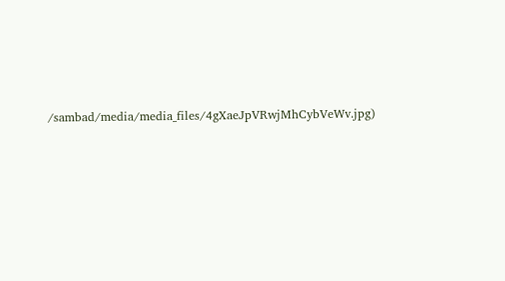/sambad/media/media_files/4gXaeJpVRwjMhCybVeWv.jpg)